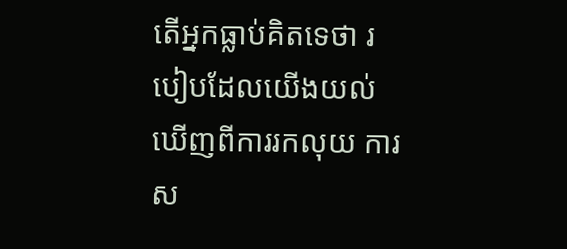តើអ្នកធ្លាប់គិតទេថា របៀបដែលយើងយល់ឃើញពីការរកលុយ ការស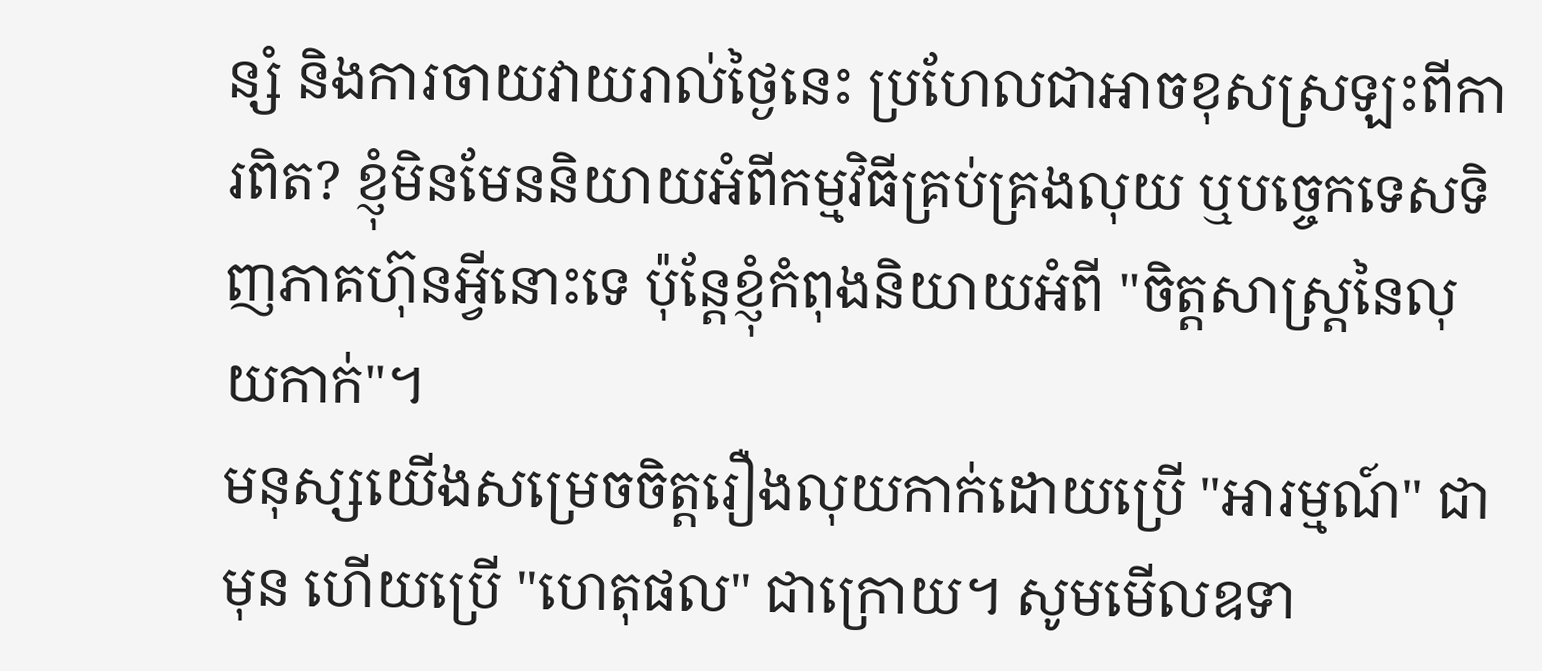ន្សំ និងការចាយវាយរាល់ថ្ងៃនេះ ប្រហែលជាអាចខុសស្រឡះពីការពិត? ខ្ញុំមិនមែននិយាយអំពីកម្មវិធីគ្រប់គ្រងលុយ ឬបច្ចេកទេសទិញភាគហ៊ុនអ្វីនោះទេ ប៉ុន្តែខ្ញុំកំពុងនិយាយអំពី "ចិត្តសាស្ត្រនៃលុយកាក់"។
មនុស្សយើងសម្រេចចិត្តរឿងលុយកាក់ដោយប្រើ "អារម្មណ៍" ជាមុន ហើយប្រើ "ហេតុផល" ជាក្រោយ។ សូមមើលឧទា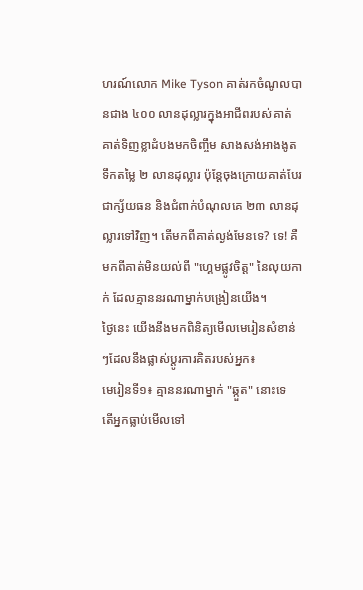ហរណ៍លោក Mike Tyson គាត់រកចំណូលបានជាង ៤០០ លានដុល្លារក្នុងអាជីពរបស់គាត់ គាត់ទិញខ្លាដំបងមកចិញ្ចឹម សាងសង់អាងងូតទឹកតម្លៃ ២ លានដុល្លារ ប៉ុន្តែចុងក្រោយគាត់បែរជាក្ស័យធន និងជំពាក់បំណុលគេ ២៣ លានដុល្លារទៅវិញ។ តើមកពីគាត់ល្ងង់មែនទេ? ទេ! គឺមកពីគាត់មិនយល់ពី "ហ្គេមផ្លូវចិត្ត" នៃលុយកាក់ ដែលគ្មាននរណាម្នាក់បង្រៀនយើង។
ថ្ងៃនេះ យើងនឹងមកពិនិត្យមើលមេរៀនសំខាន់ៗដែលនឹងផ្លាស់ប្តូរការគិតរបស់អ្នក៖
មេរៀនទី១៖ គ្មាននរណាម្នាក់ "ឆ្កួត" នោះទេ
តើអ្នកធ្លាប់មើលទៅ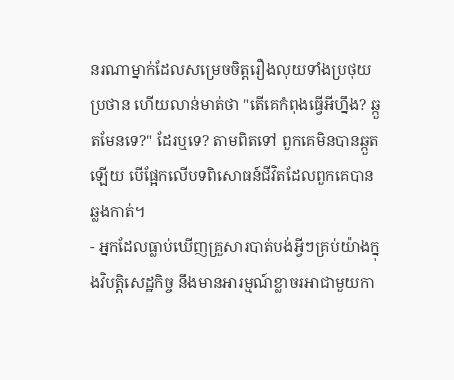នរណាម្នាក់ដែលសម្រេចចិត្តរឿងលុយទាំងប្រថុយប្រថាន ហើយលាន់មាត់ថា "តើគេកំពុងធ្វើអីហ្នឹង? ឆ្កួតមែនទេ?" ដែរឬទេ? តាមពិតទៅ ពួកគេមិនបានឆ្កួតឡើយ បើផ្អែកលើបទពិសោធន៍ជីវិតដែលពួកគេបានឆ្លងកាត់។
- អ្នកដែលធ្លាប់ឃើញគ្រួសារបាត់បង់អ្វីៗគ្រប់យ៉ាងក្នុងវិបត្តិសេដ្ឋកិច្ច នឹងមានអារម្មណ៍ខ្លាចរអាជាមួយកា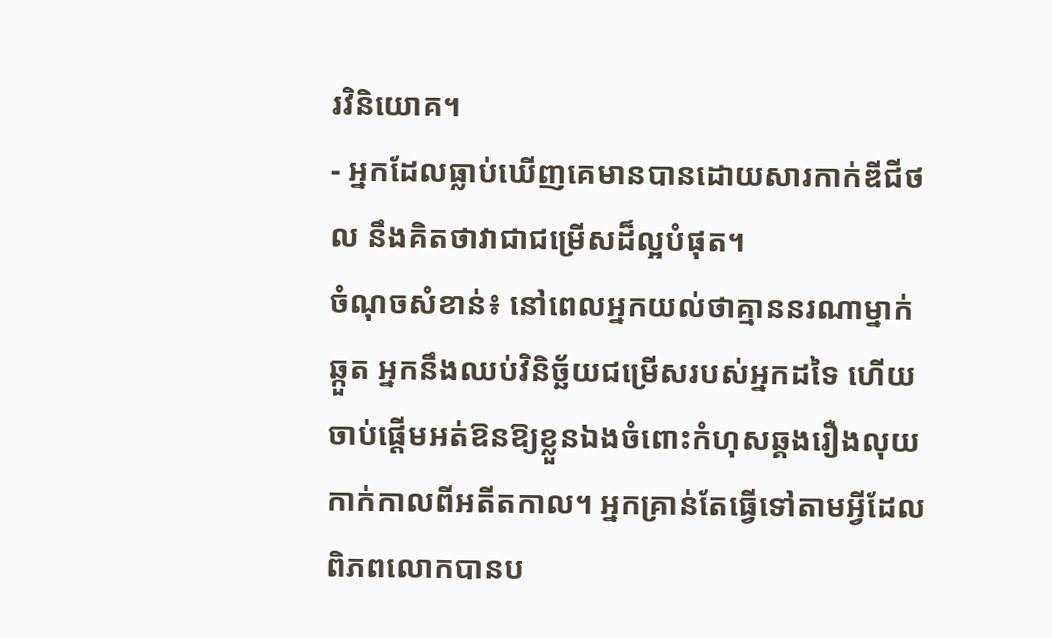រវិនិយោគ។
- អ្នកដែលធ្លាប់ឃើញគេមានបានដោយសារកាក់ឌីជីថល នឹងគិតថាវាជាជម្រើសដ៏ល្អបំផុត។
ចំណុចសំខាន់៖ នៅពេលអ្នកយល់ថាគ្មាននរណាម្នាក់ឆ្កួត អ្នកនឹងឈប់វិនិច្ឆ័យជម្រើសរបស់អ្នកដទៃ ហើយចាប់ផ្តើមអត់ឱនឱ្យខ្លួនឯងចំពោះកំហុសឆ្គងរឿងលុយកាក់កាលពីអតីតកាល។ អ្នកគ្រាន់តែធ្វើទៅតាមអ្វីដែលពិភពលោកបានប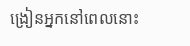ង្រៀនអ្នកនៅពេលនោះ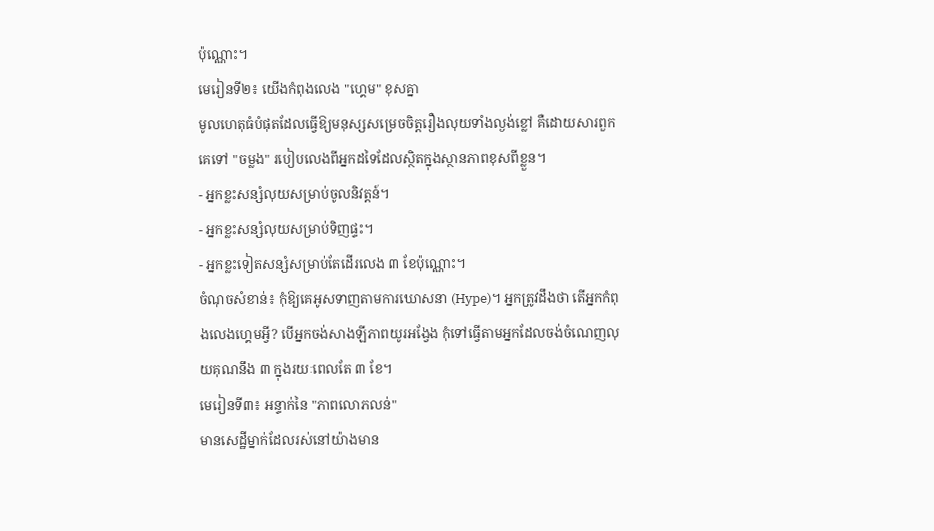ប៉ុណ្ណោះ។
មេរៀនទី២៖ យើងកំពុងលេង "ហ្គេម" ខុសគ្នា
មូលហេតុធំបំផុតដែលធ្វើឱ្យមនុស្សសម្រេចចិត្តរឿងលុយទាំងល្ងង់ខ្លៅ គឺដោយសារពួកគេទៅ "ចម្លង" របៀបលេងពីអ្នកដទៃដែលស្ថិតក្នុងស្ថានភាពខុសពីខ្លួន។
- អ្នកខ្លះសន្សំលុយសម្រាប់ចូលនិវត្តន៍។
- អ្នកខ្លះសន្សំលុយសម្រាប់ទិញផ្ទះ។
- អ្នកខ្លះទៀតសន្សំសម្រាប់តែដើរលេង ៣ ខែប៉ុណ្ណោះ។
ចំណុចសំខាន់៖ កុំឱ្យគេអូសទាញតាមការឃោសនា (Hype)។ អ្នកត្រូវដឹងថា តើអ្នកកំពុងលេងហ្គេមអ្វី? បើអ្នកចង់សាងឡីភាពយូរអង្វែង កុំទៅធ្វើតាមអ្នកដែលចង់ចំណេញលុយគុណនឹង ៣ ក្នុងរយៈពេលតែ ៣ ខែ។
មេរៀនទី៣៖ អន្ទាក់នៃ "ភាពលោភលន់"
មានសេដ្ឋីម្នាក់ដែលរស់នៅយ៉ាងមាន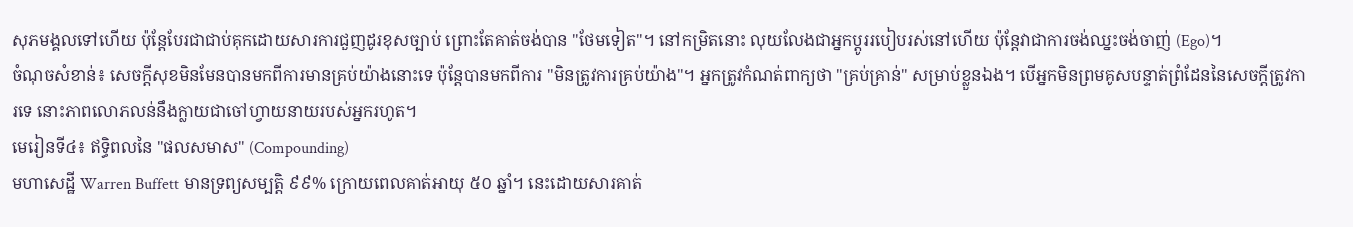សុភមង្គលទៅហើយ ប៉ុន្តែបែរជាជាប់គុកដោយសារការជួញដូរខុសច្បាប់ ព្រោះតែគាត់ចង់បាន "ថែមទៀត"។ នៅកម្រិតនោះ លុយលែងជាអ្នកប្តូររបៀបរស់នៅហើយ ប៉ុន្តែវាជាការចង់ឈ្នះចង់ចាញ់ (Ego)។
ចំណុចសំខាន់៖ សេចក្តីសុខមិនមែនបានមកពីការមានគ្រប់យ៉ាងនោះទេ ប៉ុន្តែបានមកពីការ "មិនត្រូវការគ្រប់យ៉ាង"។ អ្នកត្រូវកំណត់ពាក្យថា "គ្រប់គ្រាន់" សម្រាប់ខ្លួនឯង។ បើអ្នកមិនព្រមគូសបន្ទាត់ព្រំដែននៃសេចក្តីត្រូវការទេ នោះភាពលោភលន់នឹងក្លាយជាចៅហ្វាយនាយរបស់អ្នករហូត។
មេរៀនទី៤៖ ឥទ្ធិពលនៃ "ផលសមាស" (Compounding)
មហាសេដ្ឋី Warren Buffett មានទ្រព្យសម្បត្តិ ៩៩% ក្រោយពេលគាត់អាយុ ៥០ ឆ្នាំ។ នេះដោយសារគាត់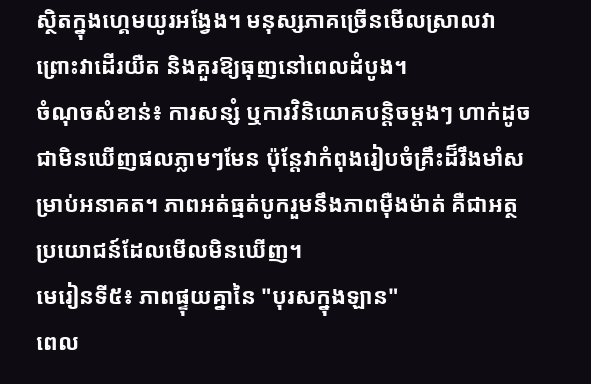ស្ថិតក្នុងហ្គេមយូរអង្វែង។ មនុស្សភាគច្រើនមើលស្រាលវា ព្រោះវាដើរយឺត និងគួរឱ្យធុញនៅពេលដំបូង។
ចំណុចសំខាន់៖ ការសន្សំ ឬការវិនិយោគបន្តិចម្តងៗ ហាក់ដូចជាមិនឃើញផលភ្លាមៗមែន ប៉ុន្តែវាកំពុងរៀបចំគ្រឹះដ៏រឹងមាំសម្រាប់អនាគត។ ភាពអត់ធ្មត់បូករួមនឹងភាពម៉ឺងម៉ាត់ គឺជាអត្ថប្រយោជន៍ដែលមើលមិនឃើញ។
មេរៀនទី៥៖ ភាពផ្ទុយគ្នានៃ "បុរសក្នុងឡាន"
ពេល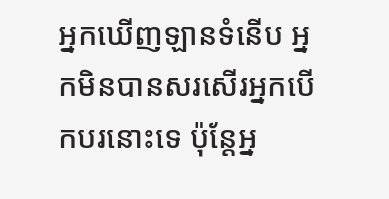អ្នកឃើញឡានទំនើប អ្នកមិនបានសរសើរអ្នកបើកបរនោះទេ ប៉ុន្តែអ្ន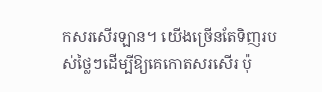កសរសើរឡាន។ យើងច្រើនតែទិញរបស់ថ្លៃៗដើម្បីឱ្យគេកោតសរសើរ ប៉ុ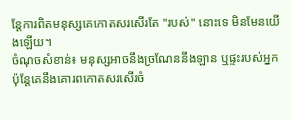ន្តែការពិតមនុស្សគេកោតសរសើរតែ "របស់" នោះទេ មិនមែនយើងឡើយ។
ចំណុចសំខាន់៖ មនុស្សអាចនឹងច្រណែននឹងឡាន ឬផ្ទះរបស់អ្នក ប៉ុន្តែគេនឹងគោរពកោតសរសើរចំ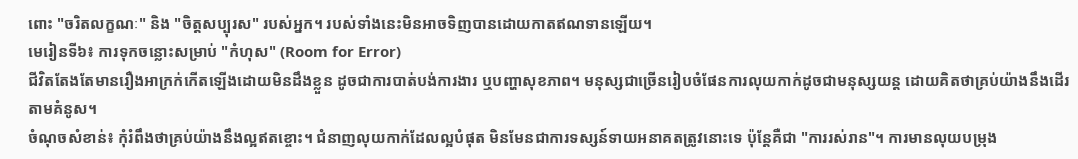ពោះ "ចរិតលក្ខណៈ" និង "ចិត្តសប្បុរស" របស់អ្នក។ របស់ទាំងនេះមិនអាចទិញបានដោយកាតឥណទានឡើយ។
មេរៀនទី៦៖ ការទុកចន្លោះសម្រាប់ "កំហុស" (Room for Error)
ជីវិតតែងតែមានរឿងអាក្រក់កើតឡើងដោយមិនដឹងខ្លួន ដូចជាការបាត់បង់ការងារ ឬបញ្ហាសុខភាព។ មនុស្សជាច្រើនរៀបចំផែនការលុយកាក់ដូចជាមនុស្សយន្ត ដោយគិតថាគ្រប់យ៉ាងនឹងដើរតាមគំនូស។
ចំណុចសំខាន់៖ កុំរំពឹងថាគ្រប់យ៉ាងនឹងល្អឥតខ្ចោះ។ ជំនាញលុយកាក់ដែលល្អបំផុត មិនមែនជាការទស្សន៍ទាយអនាគតត្រូវនោះទេ ប៉ុន្តែគឺជា "ការរស់រាន"។ ការមានលុយបម្រុង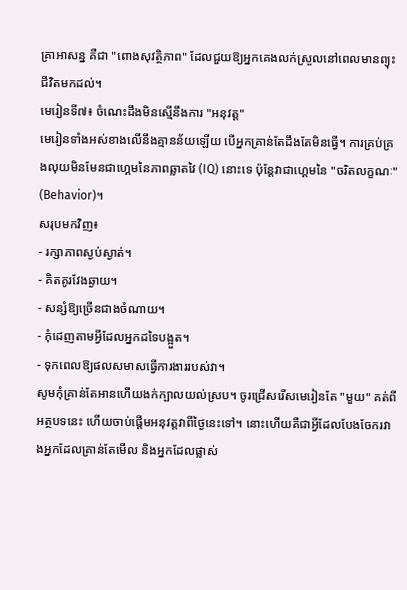គ្រាអាសន្ន គឺជា "ពោងសុវត្ថិភាព" ដែលជួយឱ្យអ្នកគេងលក់ស្រួលនៅពេលមានព្យុះជីវិតមកដល់។
មេរៀនទី៧៖ ចំណេះដឹងមិនស្មើនឹងការ "អនុវត្ត"
មេរៀនទាំងអស់ខាងលើនឹងគ្មានន័យឡើយ បើអ្នកគ្រាន់តែដឹងតែមិនធ្វើ។ ការគ្រប់គ្រងលុយមិនមែនជាហ្គេមនៃភាពឆ្លាតវៃ (IQ) នោះទេ ប៉ុន្តែវាជាហ្គេមនៃ "ចរិតលក្ខណៈ" (Behavior)។
សរុបមកវិញ៖
- រក្សាភាពស្ងប់ស្ងាត់។
- គិតគូរវែងឆ្ងាយ។
- សន្សំឱ្យច្រើនជាងចំណាយ។
- កុំដេញតាមអ្វីដែលអ្នកដទៃបង្អួត។
- ទុកពេលឱ្យផលសមាសធ្វើការងាររបស់វា។
សូមកុំគ្រាន់តែអានហើយងក់ក្បាលយល់ស្រប។ ចូរជ្រើសរើសមេរៀនតែ "មួយ" គត់ពីអត្ថបទនេះ ហើយចាប់ផ្តើមអនុវត្តវាពីថ្ងៃនេះទៅ។ នោះហើយគឺជាអ្វីដែលបែងចែករវាងអ្នកដែលគ្រាន់តែមើល និងអ្នកដែលផ្លាស់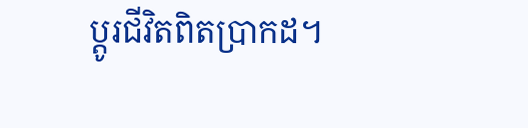ប្តូរជីវិតពិតប្រាកដ។